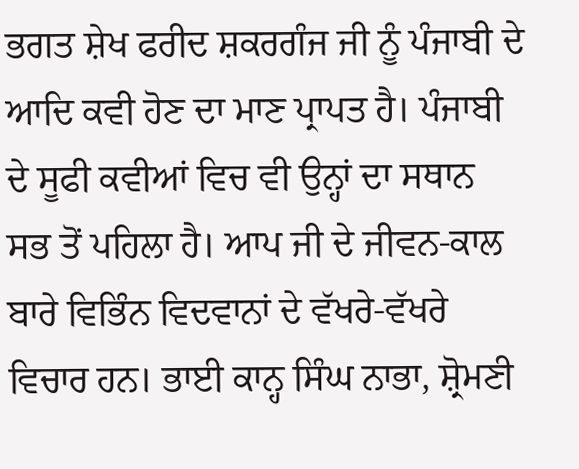ਭਗਤ ਸ਼ੇਖ ਫਰੀਦ ਸ਼ਕਰਗੰਜ ਜੀ ਨੂੰ ਪੰਜਾਬੀ ਦੇ ਆਦਿ ਕਵੀ ਹੋਣ ਦਾ ਮਾਣ ਪ੍ਰਾਪਤ ਹੈ। ਪੰਜਾਬੀ ਦੇ ਸੂਫੀ ਕਵੀਆਂ ਵਿਚ ਵੀ ਉਨ੍ਹਾਂ ਦਾ ਸਥਾਨ ਸਭ ਤੋਂ ਪਹਿਲਾ ਹੈ। ਆਪ ਜੀ ਦੇ ਜੀਵਨ-ਕਾਲ ਬਾਰੇ ਵਿਭਿੰਨ ਵਿਦਵਾਨਾਂ ਦੇ ਵੱਖਰੇ-ਵੱਖਰੇ ਵਿਚਾਰ ਹਨ। ਭਾਈ ਕਾਨ੍ਹ ਸਿੰਘ ਨਾਭਾ, ਸ਼੍ਰੋਮਣੀ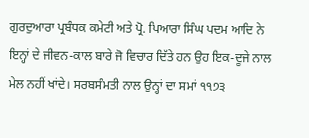ਗੁਰਦੁਆਰਾ ਪ੍ਰਬੰਧਕ ਕਮੇਟੀ ਅਤੇ ਪ੍ਰੋ. ਪਿਆਰਾ ਸਿੰਘ ਪਦਮ ਆਦਿ ਨੇ ਇਨ੍ਹਾਂ ਦੇ ਜੀਵਨ-ਕਾਲ ਬਾਰੇ ਜੋ ਵਿਚਾਰ ਦਿੱਤੇ ਹਨ ਉਹ ਇਕ-ਦੂਜੇ ਨਾਲ ਮੇਲ ਨਹੀਂ ਖਾਂਦੇ। ਸਰਬਸੰਮਤੀ ਨਾਲ ਉਨ੍ਹਾਂ ਦਾ ਸਮਾਂ ੧੧੭੩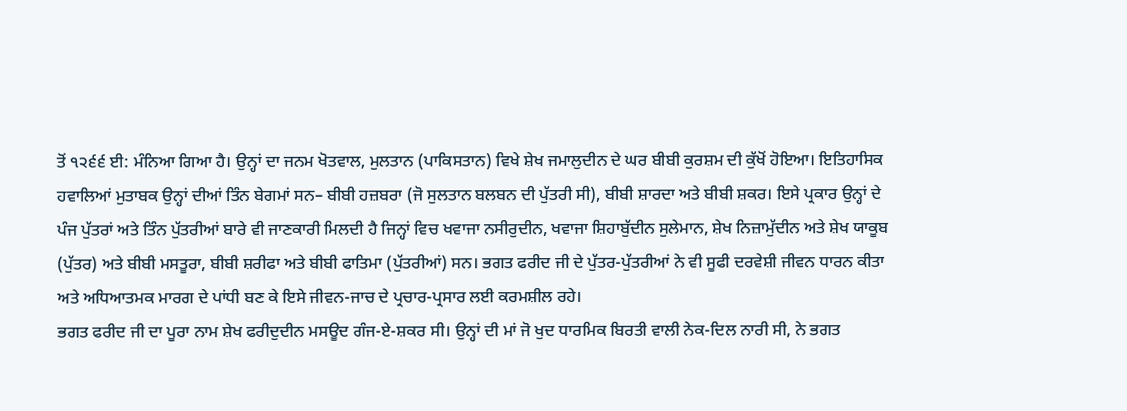ਤੋਂ ੧੨੬੬ ਈ: ਮੰਨਿਆ ਗਿਆ ਹੈ। ਉਨ੍ਹਾਂ ਦਾ ਜਨਮ ਖੋਤਵਾਲ, ਮੁਲਤਾਨ (ਪਾਕਿਸਤਾਨ) ਵਿਖੇ ਸ਼ੇਖ ਜਮਾਲੁਦੀਨ ਦੇ ਘਰ ਬੀਬੀ ਕੁਰਸ਼ਮ ਦੀ ਕੁੱਖੋਂ ਹੋਇਆ। ਇਤਿਹਾਸਿਕ ਹਵਾਲਿਆਂ ਮੁਤਾਬਕ ਉਨ੍ਹਾਂ ਦੀਆਂ ਤਿੰਨ ਬੇਗਮਾਂ ਸਨ– ਬੀਬੀ ਹਜ਼ਬਰਾ (ਜੋ ਸੁਲਤਾਨ ਬਲਬਨ ਦੀ ਪੁੱਤਰੀ ਸੀ), ਬੀਬੀ ਸ਼ਾਰਦਾ ਅਤੇ ਬੀਬੀ ਸ਼ਕਰ। ਇਸੇ ਪ੍ਰਕਾਰ ਉਨ੍ਹਾਂ ਦੇ ਪੰਜ ਪੁੱਤਰਾਂ ਅਤੇ ਤਿੰਨ ਪੁੱਤਰੀਆਂ ਬਾਰੇ ਵੀ ਜਾਣਕਾਰੀ ਮਿਲਦੀ ਹੈ ਜਿਨ੍ਹਾਂ ਵਿਚ ਖਵਾਜਾ ਨਸੀਰੁਦੀਨ, ਖਵਾਜਾ ਸ਼ਿਹਾਬੁੱਦੀਨ ਸੁਲੇਮਾਨ, ਸ਼ੇਖ ਨਿਜ਼ਾਮੁੱਦੀਨ ਅਤੇ ਸ਼ੇਖ ਯਾਕੂਬ (ਪੁੱਤਰ) ਅਤੇ ਬੀਬੀ ਮਸਤੂਰਾ, ਬੀਬੀ ਸ਼ਰੀਫਾ ਅਤੇ ਬੀਬੀ ਫਾਤਿਮਾ (ਪੁੱਤਰੀਆਂ) ਸਨ। ਭਗਤ ਫਰੀਦ ਜੀ ਦੇ ਪੁੱਤਰ-ਪੁੱਤਰੀਆਂ ਨੇ ਵੀ ਸੂਫੀ ਦਰਵੇਸ਼ੀ ਜੀਵਨ ਧਾਰਨ ਕੀਤਾ ਅਤੇ ਅਧਿਆਤਮਕ ਮਾਰਗ ਦੇ ਪਾਂਧੀ ਬਣ ਕੇ ਇਸੇ ਜੀਵਨ-ਜਾਚ ਦੇ ਪ੍ਰਚਾਰ-ਪ੍ਰਸਾਰ ਲਈ ਕਰਮਸ਼ੀਲ ਰਹੇ।
ਭਗਤ ਫਰੀਦ ਜੀ ਦਾ ਪੂਰਾ ਨਾਮ ਸ਼ੇਖ ਫਰੀਦੁਦੀਨ ਮਸਊਦ ਗੰਜ-ਏ-ਸ਼ਕਰ ਸੀ। ਉਨ੍ਹਾਂ ਦੀ ਮਾਂ ਜੋ ਖੁਦ ਧਾਰਮਿਕ ਬਿਰਤੀ ਵਾਲੀ ਨੇਕ-ਦਿਲ ਨਾਰੀ ਸੀ, ਨੇ ਭਗਤ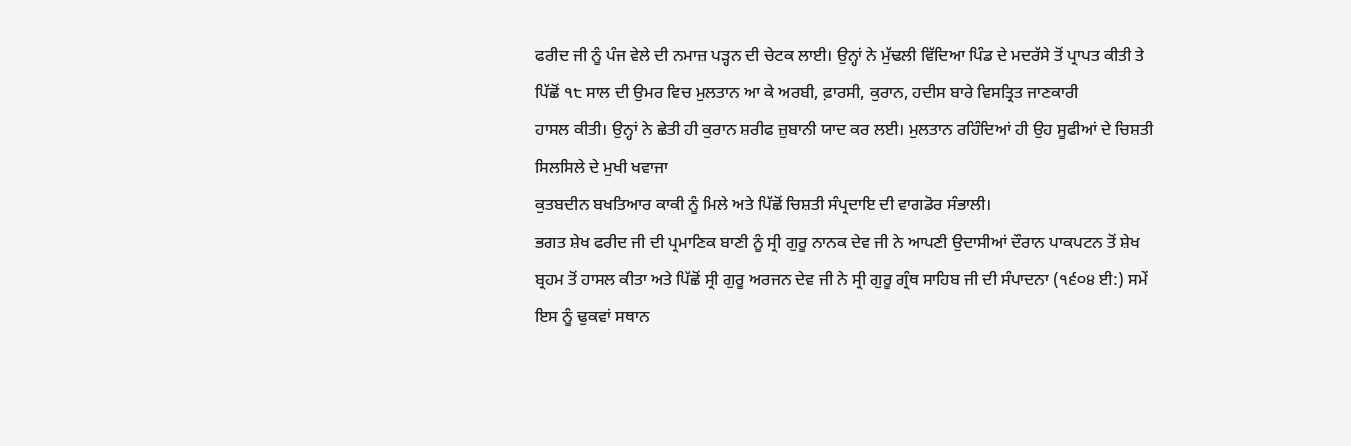ਫਰੀਦ ਜੀ ਨੂੰ ਪੰਜ ਵੇਲੇ ਦੀ ਨਮਾਜ਼ ਪੜ੍ਹਨ ਦੀ ਚੇਟਕ ਲਾਈ। ਉਨ੍ਹਾਂ ਨੇ ਮੁੱਢਲੀ ਵਿੱਦਿਆ ਪਿੰਡ ਦੇ ਮਦਰੱਸੇ ਤੋਂ ਪ੍ਰਾਪਤ ਕੀਤੀ ਤੇ ਪਿੱਛੋਂ ੧੮ ਸਾਲ ਦੀ ਉਮਰ ਵਿਚ ਮੁਲਤਾਨ ਆ ਕੇ ਅਰਬੀ, ਫ਼ਾਰਸੀ, ਕੁਰਾਨ, ਹਦੀਸ ਬਾਰੇ ਵਿਸਤ੍ਰਿਤ ਜਾਣਕਾਰੀ
ਹਾਸਲ ਕੀਤੀ। ਉਨ੍ਹਾਂ ਨੇ ਛੇਤੀ ਹੀ ਕੁਰਾਨ ਸ਼ਰੀਫ ਜ਼ੁਬਾਨੀ ਯਾਦ ਕਰ ਲਈ। ਮੁਲਤਾਨ ਰਹਿੰਦਿਆਂ ਹੀ ਉਹ ਸੂਫੀਆਂ ਦੇ ਚਿਸ਼ਤੀ ਸਿਲਸਿਲੇ ਦੇ ਮੁਖੀ ਖਵਾਜਾ
ਕੁਤਬਦੀਨ ਬਖਤਿਆਰ ਕਾਕੀ ਨੂੰ ਮਿਲੇ ਅਤੇ ਪਿੱਛੋਂ ਚਿਸ਼ਤੀ ਸੰਪ੍ਰਦਾਇ ਦੀ ਵਾਗਡੋਰ ਸੰਭਾਲੀ।
ਭਗਤ ਸ਼ੇਖ ਫਰੀਦ ਜੀ ਦੀ ਪ੍ਰਮਾਣਿਕ ਬਾਣੀ ਨੂੰ ਸ੍ਰੀ ਗੁਰੂ ਨਾਨਕ ਦੇਵ ਜੀ ਨੇ ਆਪਣੀ ਉਦਾਸੀਆਂ ਦੌਰਾਨ ਪਾਕਪਟਨ ਤੋਂ ਸ਼ੇਖ ਬ੍ਰਹਮ ਤੋਂ ਹਾਸਲ ਕੀਤਾ ਅਤੇ ਪਿੱਛੋਂ ਸ੍ਰੀ ਗੁਰੂ ਅਰਜਨ ਦੇਵ ਜੀ ਨੇ ਸ੍ਰੀ ਗੁਰੂ ਗ੍ਰੰਥ ਸਾਹਿਬ ਜੀ ਦੀ ਸੰਪਾਦਨਾ (੧੬੦੪ ਈ:) ਸਮੇਂ ਇਸ ਨੂੰ ਢੁਕਵਾਂ ਸਥਾਨ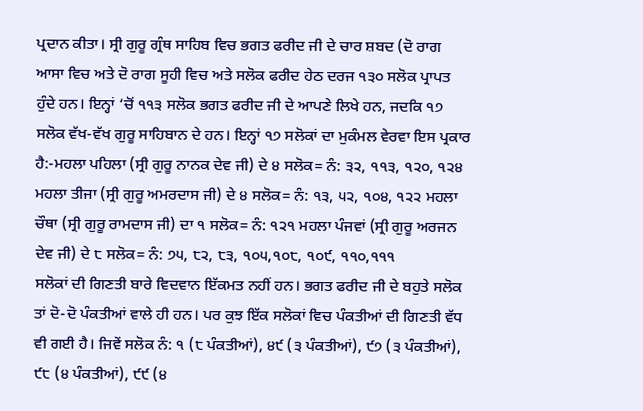ਪ੍ਰਦਾਨ ਕੀਤਾ। ਸ੍ਰੀ ਗੁਰੂ ਗ੍ਰੰਥ ਸਾਹਿਬ ਵਿਚ ਭਗਤ ਫਰੀਦ ਜੀ ਦੇ ਚਾਰ ਸ਼ਬਦ (ਦੋ ਰਾਗ ਆਸਾ ਵਿਚ ਅਤੇ ਦੋ ਰਾਗ ਸੂਹੀ ਵਿਚ ਅਤੇ ਸਲੋਕ ਫਰੀਦ ਹੇਠ ਦਰਜ ੧੩੦ ਸਲੋਕ ਪ੍ਰਾਪਤ ਹੁੰਦੇ ਹਨ। ਇਨ੍ਹਾਂ ‘ਚੋਂ ੧੧੩ ਸਲੋਕ ਭਗਤ ਫਰੀਦ ਜੀ ਦੇ ਆਪਣੇ ਲਿਖੇ ਹਨ, ਜਦਕਿ ੧੭ ਸਲੋਕ ਵੱਖ-ਵੱਖ ਗੁਰੂ ਸਾਹਿਬਾਨ ਦੇ ਹਨ। ਇਨ੍ਹਾਂ ੧੭ ਸਲੋਕਾਂ ਦਾ ਮੁਕੰਮਲ ਵੇਰਵਾ ਇਸ ਪ੍ਰਕਾਰ ਹੈ:-ਮਹਲਾ ਪਹਿਲਾ (ਸ੍ਰੀ ਗੁਰੂ ਨਾਨਕ ਦੇਵ ਜੀ) ਦੇ ੪ ਸਲੋਕ= ਨੰ: ੩੨, ੧੧੩, ੧੨੦, ੧੨੪ ਮਹਲਾ ਤੀਜਾ (ਸ੍ਰੀ ਗੁਰੂ ਅਮਰਦਾਸ ਜੀ) ਦੇ ੪ ਸਲੋਕ= ਨੰ: ੧੩, ੫੨, ੧੦੪, ੧੨੨ ਮਹਲਾ ਚੌਥਾ (ਸ੍ਰੀ ਗੁਰੂ ਰਾਮਦਾਸ ਜੀ) ਦਾ ੧ ਸਲੋਕ= ਨੰ: ੧੨੧ ਮਹਲਾ ਪੰਜਵਾਂ (ਸ੍ਰੀ ਗੁਰੂ ਅਰਜਨ ਦੇਵ ਜੀ) ਦੇ ੮ ਸਲੋਕ= ਨੰ: ੭੫, ੮੨, ੮੩, ੧੦੫,੧੦੮, ੧੦੯, ੧੧੦,੧੧੧
ਸਲੋਕਾਂ ਦੀ ਗਿਣਤੀ ਬਾਰੇ ਵਿਦਵਾਨ ਇੱਕਮਤ ਨਹੀਂ ਹਨ। ਭਗਤ ਫਰੀਦ ਜੀ ਦੇ ਬਹੁਤੇ ਸਲੋਕ ਤਾਂ ਦੋ-ਦੋ ਪੰਕਤੀਆਂ ਵਾਲੇ ਹੀ ਹਨ। ਪਰ ਕੁਝ ਇੱਕ ਸਲੋਕਾਂ ਵਿਚ ਪੰਕਤੀਆਂ ਦੀ ਗਿਣਤੀ ਵੱਧ ਵੀ ਗਈ ਹੈ। ਜਿਵੇਂ ਸਲੋਕ ਨੰ: ੧ (੮ ਪੰਕਤੀਆਂ), ੪੯ (੩ ਪੰਕਤੀਆਂ), ੯੭ (੩ ਪੰਕਤੀਆਂ), ੯੮ (੪ ਪੰਕਤੀਆਂ), ੯੯ (੪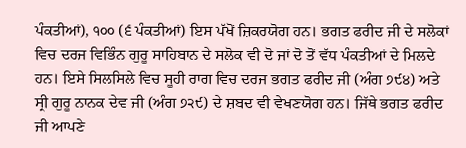ਪੰਕਤੀਆਂ), ੧੦੦ (੬ ਪੰਕਤੀਆਂ) ਇਸ ਪੱਖੋਂ ਜ਼ਿਕਰਯੋਗ ਹਨ। ਭਗਤ ਫਰੀਦ ਜੀ ਦੇ ਸਲੋਕਾਂ ਵਿਚ ਦਰਜ ਵਿਭਿੰਨ ਗੁਰੂ ਸਾਹਿਬਾਨ ਦੇ ਸਲੋਕ ਵੀ ਦੋ ਜਾਂ ਦੋ ਤੋਂ ਵੱਧ ਪੰਕਤੀਆਂ ਦੇ ਮਿਲਦੇ ਹਨ। ਇਸੇ ਸਿਲਸਿਲੇ ਵਿਚ ਸੂਹੀ ਰਾਗ ਵਿਚ ਦਰਜ ਭਗਤ ਫਰੀਦ ਜੀ (ਅੰਗ ੭੯੪) ਅਤੇ ਸ੍ਰੀ ਗੁਰੂ ਨਾਨਕ ਦੇਵ ਜੀ (ਅੰਗ ੭੨੯) ਦੇ ਸ਼ਬਦ ਵੀ ਵੇਖਣਯੋਗ ਹਨ। ਜਿੱਥੇ ਭਗਤ ਫਰੀਦ ਜੀ ਆਪਣੇ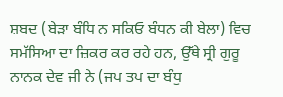ਸ਼ਬਦ (ਬੇੜਾ ਬੰਧਿ ਨ ਸਕਿਓ ਬੰਧਨ ਕੀ ਬੇਲਾ) ਵਿਚ ਸਮੱਸਿਆ ਦਾ ਜ਼ਿਕਰ ਕਰ ਰਹੇ ਹਨ, ਉੱਥੇ ਸ੍ਰੀ ਗੁਰੂ ਨਾਨਕ ਦੇਵ ਜੀ ਨੇ (ਜਪ ਤਪ ਦਾ ਬੰਧੁ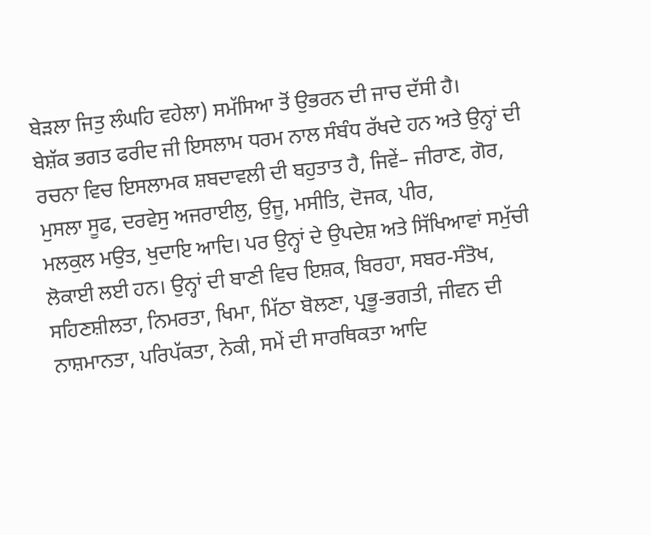ਬੇੜਲਾ ਜਿਤੁ ਲੰਘਹਿ ਵਹੇਲਾ) ਸਮੱਸਿਆ ਤੋਂ ਉਭਰਨ ਦੀ ਜਾਚ ਦੱਸੀ ਹੈ।
ਬੇਸ਼ੱਕ ਭਗਤ ਫਰੀਦ ਜੀ ਇਸਲਾਮ ਧਰਮ ਨਾਲ ਸੰਬੰਧ ਰੱਖਦੇ ਹਨ ਅਤੇ ਉਨ੍ਹਾਂ ਦੀ ਰਚਨਾ ਵਿਚ ਇਸਲਾਮਕ ਸ਼ਬਦਾਵਲੀ ਦੀ ਬਹੁਤਾਤ ਹੈ, ਜਿਵੇਂ– ਜੀਰਾਣ, ਗੋਰ, ਮੁਸਲਾ ਸੂਫ, ਦਰਵੇਸੁ ਅਜਰਾਈਲੁ, ਉਜੂ, ਮਸੀਤਿ, ਦੋਜਕ, ਪੀਰ,
ਮਲਕੁਲ ਮਉਤ, ਖੁਦਾਇ ਆਦਿ। ਪਰ ਉਨ੍ਹਾਂ ਦੇ ਉਪਦੇਸ਼ ਅਤੇ ਸਿੱਖਿਆਵਾਂ ਸਮੁੱਚੀ ਲੋਕਾਈ ਲਈ ਹਨ। ਉਨ੍ਹਾਂ ਦੀ ਬਾਣੀ ਵਿਚ ਇਸ਼ਕ, ਬਿਰਹਾ, ਸਬਰ-ਸੰਤੋਖ, ਸਹਿਣਸ਼ੀਲਤਾ, ਨਿਮਰਤਾ, ਖਿਮਾ, ਮਿੱਠਾ ਬੋਲਣਾ, ਪ੍ਰਭੂ-ਭਗਤੀ, ਜੀਵਨ ਦੀ ਨਾਸ਼ਮਾਨਤਾ, ਪਰਿਪੱਕਤਾ, ਨੇਕੀ, ਸਮੇਂ ਦੀ ਸਾਰਥਿਕਤਾ ਆਦਿ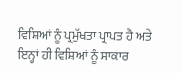ਵਿਸ਼ਿਆਂ ਨੂੰ ਪ੍ਰਮੁੱਖਤਾ ਪ੍ਰਾਪਤ ਹੈ ਅਤੇ ਇਨ੍ਹਾਂ ਹੀ ਵਿਸ਼ਿਆਂ ਨੂੰ ਸਾਕਾਰ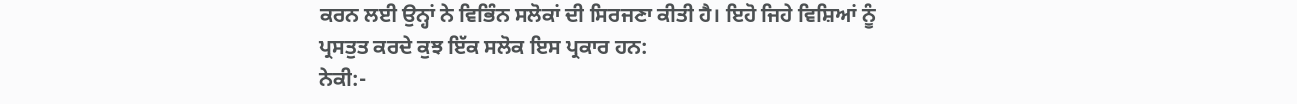ਕਰਨ ਲਈ ਉਨ੍ਹਾਂ ਨੇ ਵਿਭਿੰਨ ਸਲੋਕਾਂ ਦੀ ਸਿਰਜਣਾ ਕੀਤੀ ਹੈ। ਇਹੋ ਜਿਹੇ ਵਿਸ਼ਿਆਂ ਨੂੰ ਪ੍ਰਸਤੁਤ ਕਰਦੇ ਕੁਝ ਇੱਕ ਸਲੋਕ ਇਸ ਪ੍ਰਕਾਰ ਹਨ:
ਨੇਕੀ:-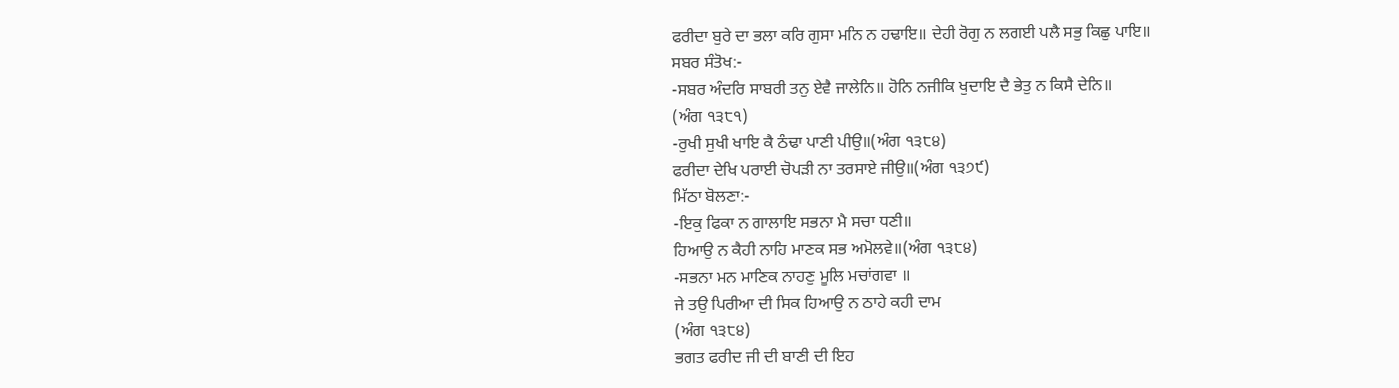ਫਰੀਦਾ ਬੁਰੇ ਦਾ ਭਲਾ ਕਰਿ ਗੁਸਾ ਮਨਿ ਨ ਹਢਾਇ॥ ਦੇਹੀ ਰੋਗੁ ਨ ਲਗਈ ਪਲੈ ਸਭੁ ਕਿਛੁ ਪਾਇ॥
ਸਬਰ ਸੰਤੋਖ:-
-ਸਬਰ ਅੰਦਰਿ ਸਾਬਰੀ ਤਨੁ ਏਵੈ ਜਾਲੇਨਿ॥ ਹੋਨਿ ਨਜੀਕਿ ਖੁਦਾਇ ਦੈ ਭੇਤੁ ਨ ਕਿਸੈ ਦੇਨਿ॥
(ਅੰਗ ੧੩੮੧)
-ਰੁਖੀ ਸੁਖੀ ਖਾਇ ਕੈ ਠੰਢਾ ਪਾਣੀ ਪੀਉ॥(ਅੰਗ ੧੩੮੪)
ਫਰੀਦਾ ਦੇਖਿ ਪਰਾਈ ਚੋਪੜੀ ਨਾ ਤਰਸਾਏ ਜੀਉ॥(ਅੰਗ ੧੩੭੯)
ਮਿੱਠਾ ਬੋਲਣਾ:-
-ਇਕੁ ਫਿਕਾ ਨ ਗਾਲਾਇ ਸਭਨਾ ਮੈ ਸਚਾ ਧਣੀ॥
ਹਿਆਉ ਨ ਕੈਹੀ ਨਾਹਿ ਮਾਣਕ ਸਭ ਅਮੋਲਵੇ॥(ਅੰਗ ੧੩੮੪)
-ਸਭਨਾ ਮਨ ਮਾਣਿਕ ਨਾਹਣੁ ਮੂਲਿ ਮਚਾਂਗਵਾ ॥
ਜੇ ਤਉ ਪਿਰੀਆ ਦੀ ਸਿਕ ਹਿਆਉ ਨ ਠਾਹੇ ਕਹੀ ਦਾਮ
(ਅੰਗ ੧੩੮੪)
ਭਗਤ ਫਰੀਦ ਜੀ ਦੀ ਬਾਣੀ ਦੀ ਇਹ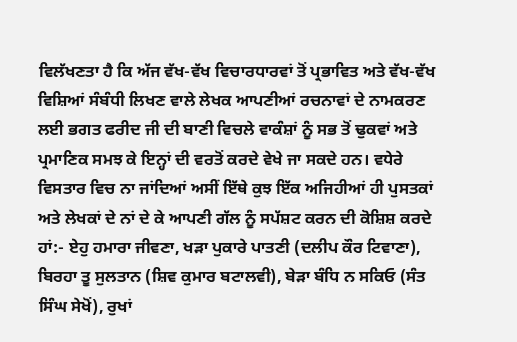ਵਿਲੱਖਣਤਾ ਹੈ ਕਿ ਅੱਜ ਵੱਖ-ਵੱਖ ਵਿਚਾਰਧਾਰਵਾਂ ਤੋਂ ਪ੍ਰਭਾਵਿਤ ਅਤੇ ਵੱਖ-ਵੱਖ ਵਿਸ਼ਿਆਂ ਸੰਬੰਧੀ ਲਿਖਣ ਵਾਲੇ ਲੇਖਕ ਆਪਣੀਆਂ ਰਚਨਾਵਾਂ ਦੇ ਨਾਮਕਰਣ ਲਈ ਭਗਤ ਫਰੀਦ ਜੀ ਦੀ ਬਾਣੀ ਵਿਚਲੇ ਵਾਕੰਸ਼ਾਂ ਨੂੰ ਸਭ ਤੋਂ ਢੁਕਵਾਂ ਅਤੇ ਪ੍ਰਮਾਣਿਕ ਸਮਝ ਕੇ ਇਨ੍ਹਾਂ ਦੀ ਵਰਤੋਂ ਕਰਦੇ ਵੇਖੇ ਜਾ ਸਕਦੇ ਹਨ। ਵਧੇਰੇ ਵਿਸਤਾਰ ਵਿਚ ਨਾ ਜਾਂਦਿਆਂ ਅਸੀਂ ਇੱਥੇ ਕੁਝ ਇੱਕ ਅਜਿਹੀਆਂ ਹੀ ਪੁਸਤਕਾਂ ਅਤੇ ਲੇਖਕਾਂ ਦੇ ਨਾਂ ਦੇ ਕੇ ਆਪਣੀ ਗੱਲ ਨੂੰ ਸਪੱਸ਼ਟ ਕਰਨ ਦੀ ਕੋਸ਼ਿਸ਼ ਕਰਦੇ ਹਾਂ:- ਏਹੁ ਹਮਾਰਾ ਜੀਵਣਾ, ਖੜਾ ਪੁਕਾਰੇ ਪਾਤਣੀ (ਦਲੀਪ ਕੌਰ ਟਿਵਾਣਾ), ਬਿਰਹਾ ਤੂ ਸੁਲਤਾਨ (ਸ਼ਿਵ ਕੁਮਾਰ ਬਟਾਲਵੀ), ਬੇੜਾ ਬੰਧਿ ਨ ਸਕਿਓ (ਸੰਤ ਸਿੰਘ ਸੇਖੋਂ), ਰੁਖਾਂ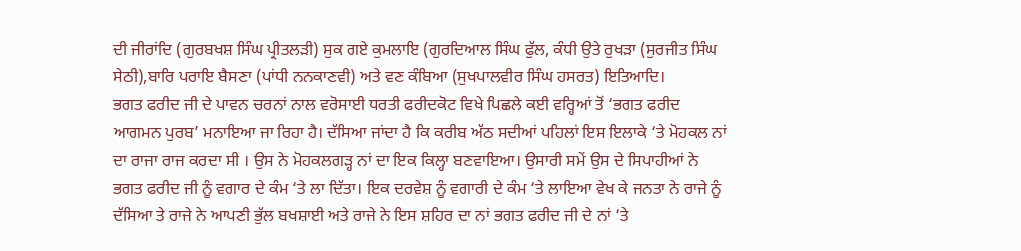ਦੀ ਜੀਰਾਂਦਿ (ਗੁਰਬਖਸ਼ ਸਿੰਘ ਪ੍ਰੀਤਲੜੀ) ਸੁਕ ਗਏ ਕੁਮਲਾਇ (ਗੁਰਦਿਆਲ ਸਿੰਘ ਫੁੱਲ, ਕੰਧੀ ਉਤੇ ਰੁਖੜਾ (ਸੁਰਜੀਤ ਸਿੰਘ ਸੇਠੀ),ਬਾਰਿ ਪਰਾਇ ਬੈਸਣਾ (ਪਾਂਧੀ ਨਨਕਾਣਵੀ) ਅਤੇ ਵਣ ਕੰਬਿਆ (ਸੁਖਪਾਲਵੀਰ ਸਿੰਘ ਹਸਰਤ) ਇਤਿਆਦਿ।
ਭਗਤ ਫਰੀਦ ਜੀ ਦੇ ਪਾਵਨ ਚਰਨਾਂ ਨਾਲ ਵਰੋਸਾਈ ਧਰਤੀ ਫਰੀਦਕੋਟ ਵਿਖੇ ਪਿਛਲੇ ਕਈ ਵਰ੍ਹਿਆਂ ਤੋਂ ‘ਭਗਤ ਫਰੀਦ ਆਗਮਨ ਪੁਰਬ’ ਮਨਾਇਆ ਜਾ ਰਿਹਾ ਹੈ। ਦੱਸਿਆ ਜਾਂਦਾ ਹੈ ਕਿ ਕਰੀਬ ਅੱਠ ਸਦੀਆਂ ਪਹਿਲਾਂ ਇਸ ਇਲਾਕੇ ‘ਤੇ ਮੋਹਕਲ ਨਾਂ ਦਾ ਰਾਜਾ ਰਾਜ ਕਰਦਾ ਸੀ । ਉਸ ਨੇ ਮੋਹਕਲਗੜ੍ਹ ਨਾਂ ਦਾ ਇਕ ਕਿਲ੍ਹਾ ਬਣਵਾਇਆ। ਉਸਾਰੀ ਸਮੇਂ ਉਸ ਦੇ ਸਿਪਾਹੀਆਂ ਨੇ ਭਗਤ ਫਰੀਦ ਜੀ ਨੂੰ ਵਗਾਰ ਦੇ ਕੰਮ ‘ਤੇ ਲਾ ਦਿੱਤਾ। ਇਕ ਦਰਵੇਸ਼ ਨੂੰ ਵਗਾਰੀ ਦੇ ਕੰਮ ‘ਤੇ ਲਾਇਆ ਵੇਖ ਕੇ ਜਨਤਾ ਨੇ ਰਾਜੇ ਨੂੰ ਦੱਸਿਆ ਤੇ ਰਾਜੇ ਨੇ ਆਪਣੀ ਭੁੱਲ ਬਖਸ਼ਾਈ ਅਤੇ ਰਾਜੇ ਨੇ ਇਸ ਸ਼ਹਿਰ ਦਾ ਨਾਂ ਭਗਤ ਫਰੀਦ ਜੀ ਦੇ ਨਾਂ ‘ਤੇ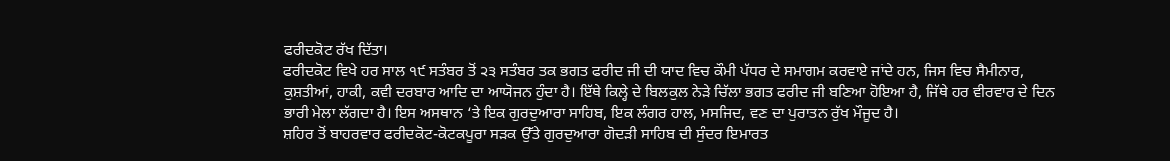ਫਰੀਦਕੋਟ ਰੱਖ ਦਿੱਤਾ।
ਫਰੀਦਕੋਟ ਵਿਖੇ ਹਰ ਸਾਲ ੧੯ ਸਤੰਬਰ ਤੋਂ ੨੩ ਸਤੰਬਰ ਤਕ ਭਗਤ ਫਰੀਦ ਜੀ ਦੀ ਯਾਦ ਵਿਚ ਕੌਮੀ ਪੱਧਰ ਦੇ ਸਮਾਗਮ ਕਰਵਾਏ ਜਾਂਦੇ ਹਨ, ਜਿਸ ਵਿਚ ਸੈਮੀਨਾਰ, ਕੁਸ਼ਤੀਆਂ, ਹਾਕੀ, ਕਵੀ ਦਰਬਾਰ ਆਦਿ ਦਾ ਆਯੋਜਨ ਹੁੰਦਾ ਹੈ। ਇੱਥੇ ਕਿਲ੍ਹੇ ਦੇ ਬਿਲਕੁਲ ਨੇੜੇ ਚਿੱਲਾ ਭਗਤ ਫਰੀਦ ਜੀ ਬਣਿਆ ਹੋਇਆ ਹੈ, ਜਿੱਥੇ ਹਰ ਵੀਰਵਾਰ ਦੇ ਦਿਨ ਭਾਰੀ ਮੇਲਾ ਲੱਗਦਾ ਹੈ। ਇਸ ਅਸਥਾਨ ‘ਤੇ ਇਕ ਗੁਰਦੁਆਰਾ ਸਾਹਿਬ, ਇਕ ਲੰਗਰ ਹਾਲ, ਮਸਜਿਦ, ਵਣ ਦਾ ਪੁਰਾਤਨ ਰੁੱਖ ਮੌਜੂਦ ਹੈ।
ਸ਼ਹਿਰ ਤੋਂ ਬਾਹਰਵਾਰ ਫਰੀਦਕੋਟ-ਕੋਟਕਪੂਰਾ ਸੜਕ ਉੱਤੇ ਗੁਰਦੁਆਰਾ ਗੋਦੜੀ ਸਾਹਿਬ ਦੀ ਸੁੰਦਰ ਇਮਾਰਤ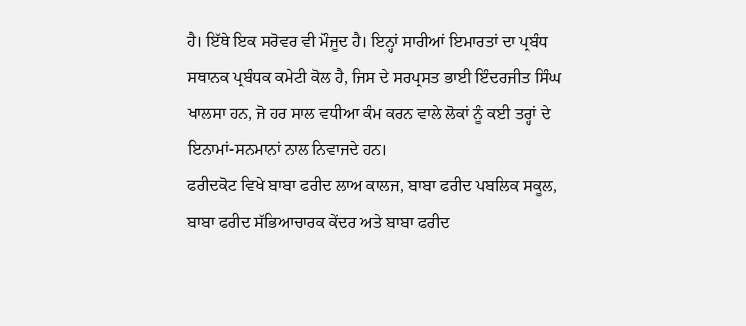ਹੈ। ਇੱਥੇ ਇਕ ਸਰੋਵਰ ਵੀ ਮੌਜੂਦ ਹੈ। ਇਨ੍ਹਾਂ ਸਾਰੀਆਂ ਇਮਾਰਤਾਂ ਦਾ ਪ੍ਰਬੰਧ ਸਥਾਨਕ ਪ੍ਰਬੰਧਕ ਕਮੇਟੀ ਕੋਲ ਹੈ, ਜਿਸ ਦੇ ਸਰਪ੍ਰਸਤ ਭਾਈ ਇੰਦਰਜੀਤ ਸਿੰਘ ਖਾਲਸਾ ਹਨ, ਜੋ ਹਰ ਸਾਲ ਵਧੀਆ ਕੰਮ ਕਰਨ ਵਾਲੇ ਲੋਕਾਂ ਨੂੰ ਕਈ ਤਰ੍ਹਾਂ ਦੇ ਇਨਾਮਾਂ-ਸਨਮਾਨਾਂ ਨਾਲ ਨਿਵਾਜਦੇ ਹਨ।
ਫਰੀਦਕੋਟ ਵਿਖੇ ਬਾਬਾ ਫਰੀਦ ਲਾਅ ਕਾਲਜ, ਬਾਬਾ ਫਰੀਦ ਪਬਲਿਕ ਸਕੂਲ, ਬਾਬਾ ਫਰੀਦ ਸੱਭਿਆਚਾਰਕ ਕੇਂਦਰ ਅਤੇ ਬਾਬਾ ਫਰੀਦ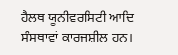ਹੈਲਥ ਯੂਨੀਵਰਸਿਟੀ ਆਦਿ ਸੰਸਥਾਵਾਂ ਕਾਰਜਸ਼ੀਲ ਹਨ।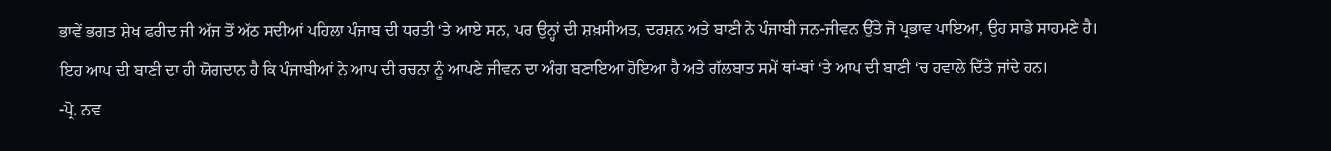ਭਾਵੇਂ ਭਗਤ ਸ਼ੇਖ ਫਰੀਦ ਜੀ ਅੱਜ ਤੋਂ ਅੱਠ ਸਦੀਆਂ ਪਹਿਲਾ ਪੰਜਾਬ ਦੀ ਧਰਤੀ ‘ਤੇ ਆਏ ਸਨ, ਪਰ ਉਨ੍ਹਾਂ ਦੀ ਸ਼ਖ਼ਸੀਅਤ, ਦਰਸ਼ਨ ਅਤੇ ਬਾਣੀ ਨੇ ਪੰਜਾਬੀ ਜਨ-ਜੀਵਨ ਉੱਤੇ ਜੋ ਪ੍ਰਭਾਵ ਪਾਇਆ, ਉਹ ਸਾਡੇ ਸਾਹਮਣੇ ਹੈ। ਇਹ ਆਪ ਦੀ ਬਾਣੀ ਦਾ ਹੀ ਯੋਗਦਾਨ ਹੈ ਕਿ ਪੰਜਾਬੀਆਂ ਨੇ ਆਪ ਦੀ ਰਚਨਾ ਨੂੰ ਆਪਣੇ ਜੀਵਨ ਦਾ ਅੰਗ ਬਣਾਇਆ ਹੋਇਆ ਹੈ ਅਤੇ ਗੱਲਬਾਤ ਸਮੇਂ ਥਾਂ-ਥਾਂ ‘ਤੇ ਆਪ ਦੀ ਬਾਣੀ ‘ਚ ਹਵਾਲੇ ਦਿੱਤੇ ਜਾਂਦੇ ਹਨ।
-ਪ੍ਰੋ. ਨਵ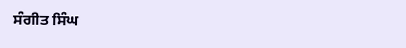ਸੰਗੀਤ ਸਿੰਘ